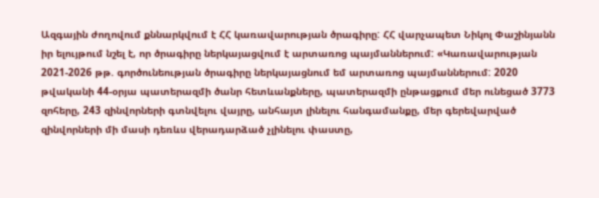Ազգային ժողովում քննարկվում է ՀՀ կառավարության ծրագիրը: ՀՀ վարչապետ Նիկոլ Փաշինյանն իր ելույթում նշել է, որ ծրագիրը ներկայացվում է արտառոց պայմաններում: «Կառավարության 2021-2026 թթ. գործունեության ծրագիրը ներկայացնում եմ արտառոց պայմաններում: 2020 թվականի 44-օրյա պատերազմի ծանր հետևանքները, պատերազմի ընթացքում մեր ունեցած 3773 զոհերը, 243 զինվորների գտնվելու վայրը, անհայտ լինելու հանգամանքը, մեր գերեվարված զինվորների մի մասի դեռևս վերադարձած չլինելու փաստը,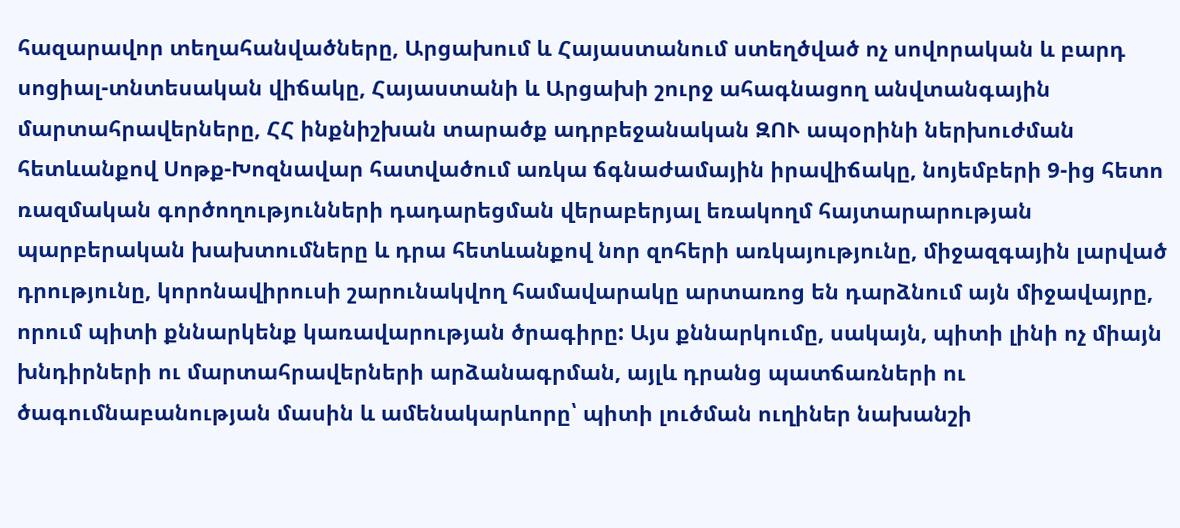հազարավոր տեղահանվածները, Արցախում և Հայաստանում ստեղծված ոչ սովորական և բարդ սոցիալ-տնտեսական վիճակը, Հայաստանի և Արցախի շուրջ ահագնացող անվտանգային մարտահրավերները, ՀՀ ինքնիշխան տարածք ադրբեջանական ԶՈՒ ապօրինի ներխուժման հետևանքով Սոթք-Խոզնավար հատվածում առկա ճգնաժամային իրավիճակը, նոյեմբերի 9-ից հետո ռազմական գործողությունների դադարեցման վերաբերյալ եռակողմ հայտարարության պարբերական խախտումները և դրա հետևանքով նոր զոհերի առկայությունը, միջազգային լարված դրությունը, կորոնավիրուսի շարունակվող համավարակը արտառոց են դարձնում այն միջավայրը, որում պիտի քննարկենք կառավարության ծրագիրը: Այս քննարկումը, սակայն, պիտի լինի ոչ միայն խնդիրների ու մարտահրավերների արձանագրման, այլև դրանց պատճառների ու ծագումնաբանության մասին և ամենակարևորը՝ պիտի լուծման ուղիներ նախանշի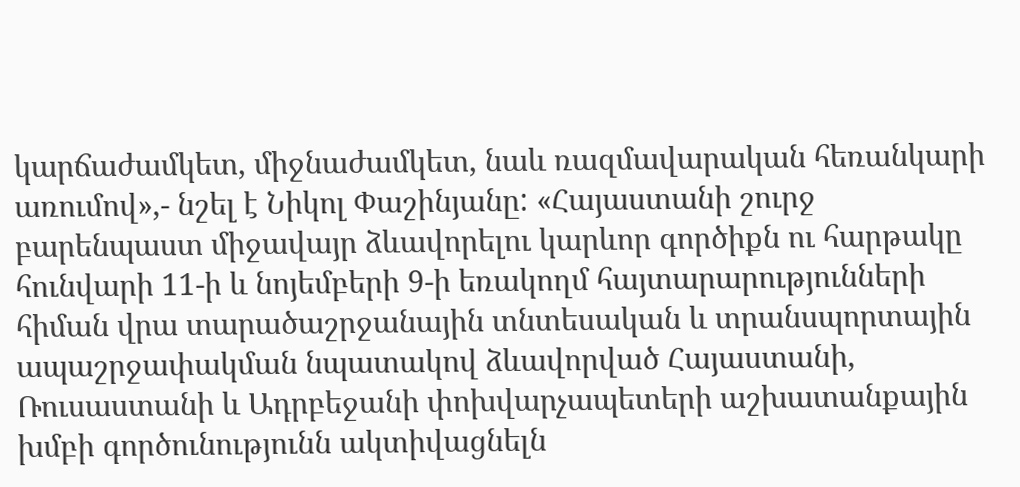կարճաժամկետ, միջնաժամկետ, նաև ռազմավարական հեռանկարի առումով»,- նշել է Նիկոլ Փաշինյանը: «Հայաստանի շուրջ բարենպաստ միջավայր ձևավորելու կարևոր գործիքն ու հարթակը հունվարի 11-ի և նոյեմբերի 9-ի եռակողմ հայտարարությունների հիման վրա տարածաշրջանային տնտեսական և տրանսպորտային ապաշրջափակման նպատակով ձևավորված Հայաստանի, Ռուսաստանի և Ադրբեջանի փոխվարչապետերի աշխատանքային խմբի գործունությունն ակտիվացնելն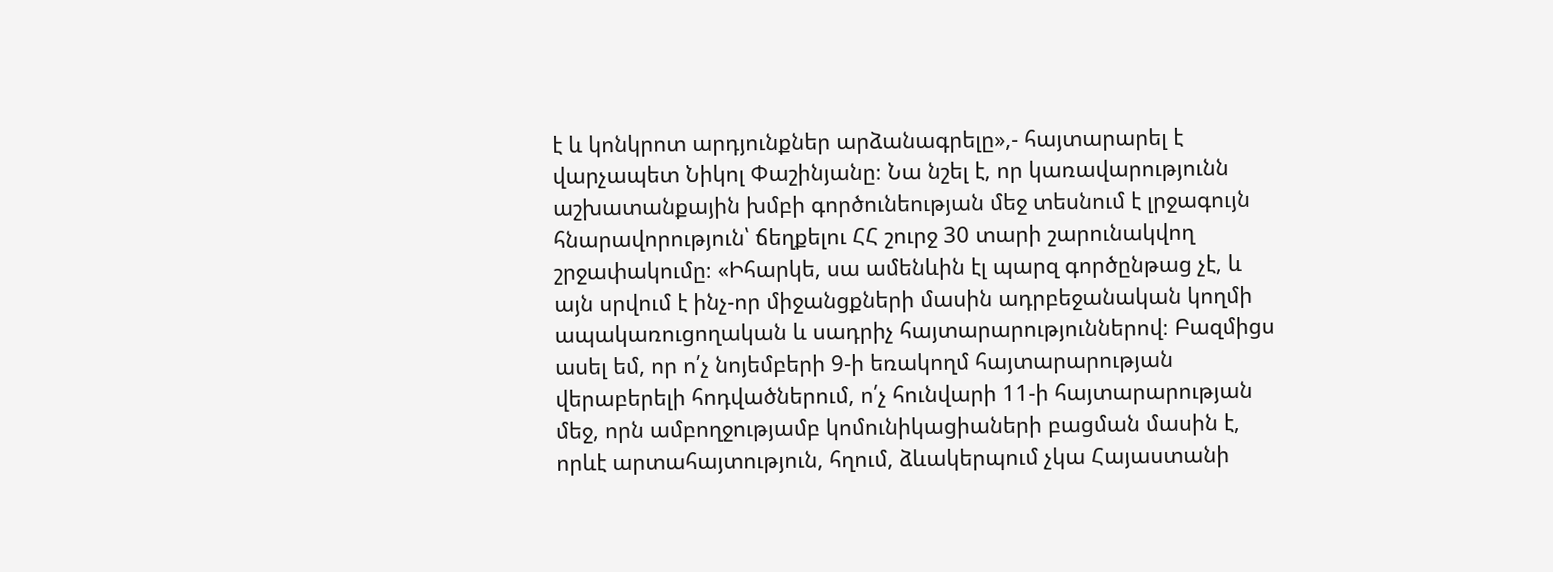է և կոնկրոտ արդյունքներ արձանագրելը»,- հայտարարել է վարչապետ Նիկոլ Փաշինյանը։ Նա նշել է, որ կառավարությունն աշխատանքային խմբի գործունեության մեջ տեսնում է լրջագույն հնարավորություն՝ ճեղքելու ՀՀ շուրջ 30 տարի շարունակվող շրջափակումը։ «Իհարկե, սա ամենևին էլ պարզ գործընթաց չէ, և այն սրվում է ինչ-որ միջանցքների մասին ադրբեջանական կողմի ապակառուցողական և սադրիչ հայտարարություններով։ Բազմիցս ասել եմ, որ ո՛չ նոյեմբերի 9-ի եռակողմ հայտարարության վերաբերելի հոդվածներում, ո՛չ հունվարի 11-ի հայտարարության մեջ, որն ամբողջությամբ կոմունիկացիաների բացման մասին է, որևէ արտահայտություն, հղում, ձևակերպում չկա Հայաստանի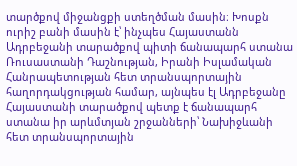տարծքով միջանցքի ստեղծման մասին։ Խոսքն ուրիշ բանի մասին է՝ ինչպես Հայաստանն Ադրբեջանի տարածքով պիտի ճանապարհ ստանա Ռուսաստանի Դաշնության, Իրանի Իսլամական Հանրապետության հետ տրանսպորտային հաղորդակցության համար, այնպես էլ Ադրբեջանը Հայաստանի տարածքով պետք է ճանապարհ ստանա իր արևմտյան շրջանների՝ Նախիջևանի հետ տրանսպորտային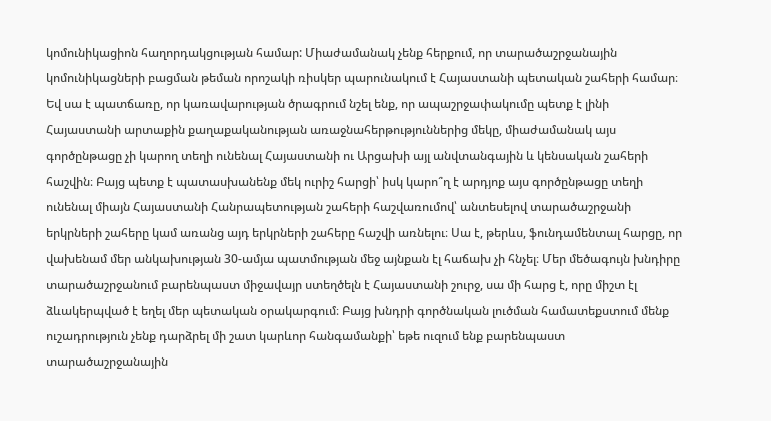կոմունիկացիոն հաղորդակցության համար: Միաժամանակ չենք հերքում, որ տարածաշրջանային կոմունիկացների բացման թեման որոշակի ռիսկեր պարունակում է Հայաստանի պետական շահերի համար։ Եվ սա է պատճառը, որ կառավարության ծրագրում նշել ենք, որ ապաշրջափակումը պետք է լինի Հայաստանի արտաքին քաղաքականության առաջնահերթություններից մեկը, միաժամանակ այս գործընթացը չի կարող տեղի ունենալ Հայաստանի ու Արցախի այլ անվտանգային և կենսական շահերի հաշվին։ Բայց պետք է պատասխանենք մեկ ուրիշ հարցի՝ իսկ կարո՞ղ է արդյոք այս գործընթացը տեղի ունենալ միայն Հայաստանի Հանրապետության շահերի հաշվառումով՝ անտեսելով տարածաշրջանի երկրների շահերը կամ առանց այդ երկրների շահերը հաշվի առնելու։ Սա է, թերևս, ֆունդամենտալ հարցը, որ վախենամ մեր անկախության 30-ամյա պատմության մեջ այնքան էլ հաճախ չի հնչել։ Մեր մեծագույն խնդիրը տարածաշրջանում բարենպաստ միջավայր ստեղծելն է Հայաստանի շուրջ, սա մի հարց է, որը միշտ էլ ձևակերպված է եղել մեր պետական օրակարգում։ Բայց խնդրի գործնական լուծման համատեքստում մենք ուշադրություն չենք դարձրել մի շատ կարևոր հանգամանքի՝ եթե ուզում ենք բարենպաստ տարածաշրջանային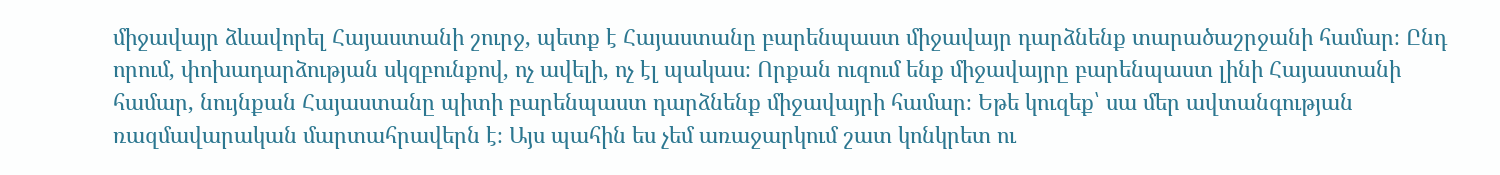միջավայր ձևավորել Հայաստանի շուրջ, պետք է Հայաստանը բարենպաստ միջավայր դարձնենք տարածաշրջանի համար։ Ընդ որում, փոխադարձության սկզբունքով, ոչ ավելի, ոչ էլ պակաս։ Որքան ուզում ենք միջավայրը բարենպաստ լինի Հայաստանի համար, նույնքան Հայաստանը պիտի բարենպաստ դարձնենք միջավայրի համար։ Եթե կուզեք՝ սա մեր ավտանգության ռազմավարական մարտահրավերն է։ Այս պահին ես չեմ առաջարկում շատ կոնկրետ ու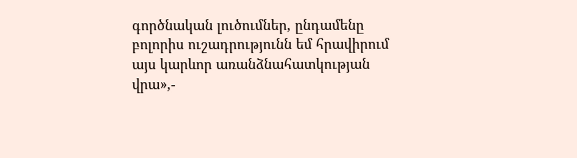գործնական լուծումներ, ընդամենը բոլորիս ուշադրությունն եմ հրավիրում այս կարևոր առանձնահատկության վրա»,-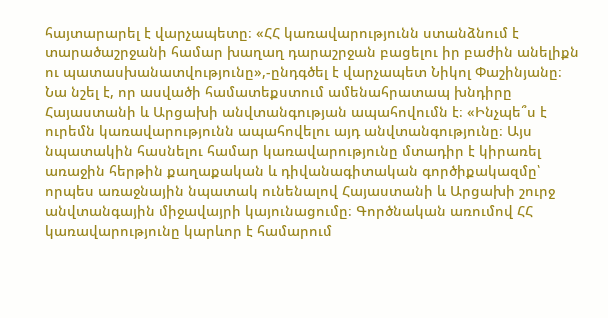հայտարարել է վարչապետը։ «ՀՀ կառավարությունն ստանձնում է տարածաշրջանի համար խաղաղ դարաշրջան բացելու իր բաժին անելիքն ու պատասխանատվությունը»,-ընդգծել է վարչապետ Նիկոլ Փաշինյանը։ Նա նշել է, որ ասվածի համատեքստում ամենահրատապ խնդիրը Հայաստանի և Արցախի անվտանգության ապահովումն է։ «Ինչպե՞ս է ուրեմն կառավարությունն ապահովելու այդ անվտանգությունը։ Այս նպատակին հասնելու համար կառավարությունը մտադիր է կիրառել առաջին հերթին քաղաքական և դիվանագիտական գործիքակազմը՝ որպես առաջնային նպատակ ունենալով Հայաստանի և Արցախի շուրջ անվտանգային միջավայրի կայունացումը։ Գործնական առումով ՀՀ կառավարությունը կարևոր է համարում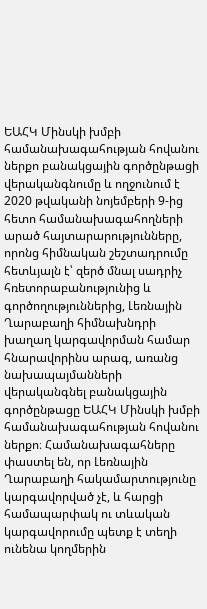ԵԱՀԿ Մինսկի խմբի համանախագահության հովանու ներքո բանակցային գործընթացի վերականգնումը և ողջունում է 2020 թվականի նոյեմբերի 9-ից հետո համանախագահողների արած հայտարարությունները, որոնց հիմնական շեշտադրումը հետևյալն է՝ զերծ մնալ սադրիչ հռետորաբանությունից և գործողություններից, Լեռնային Ղարաբաղի հիմնախնդրի խաղաղ կարգավորման համար հնարավորինս արագ, առանց նախապայմանների վերականգնել բանակցային գործընթացը ԵԱՀԿ Մինսկի խմբի համանախագահության հովանու ներքո։ Համանախագահները փաստել են, որ Լեռնային Ղարաբաղի հակամարտությունը կարգավորված չէ, և հարցի համապարփակ ու տևական կարգավորումը պետք է տեղի ունենա կողմերին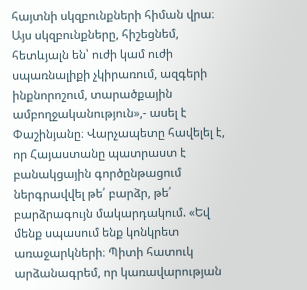հայտնի սկզբունքների հիման վրա։ Այս սկզբունքները, հիշեցնեմ, հետևյալն են՝ ուժի կամ ուժի սպառնալիքի չկիրառում, ազգերի ինքնորոշում, տարածքային ամբողջականություն»,- ասել է Փաշինյանը։ Վարչապետը հավելել է, որ Հայաստանը պատրաստ է բանակցային գործընթացում ներգրավվել թե՛ բարձր, թե՛ բարձրագույն մակարդակում. «Եվ մենք սպասում ենք կոնկրետ առաջարկների։ Պիտի հատուկ արձանագրեմ, որ կառավարության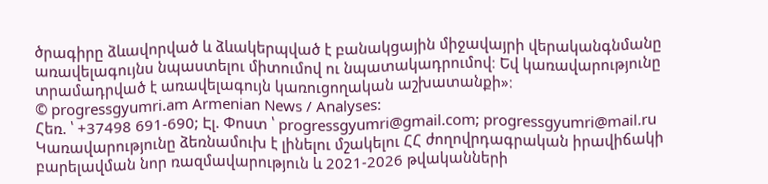ծրագիրը ձևավորված և ձևակերպված է բանակցային միջավայրի վերականգնմանը առավելագույնս նպաստելու միտումով ու նպատակադրումով։ Եվ կառավարությունը տրամադրված է առավելագույն կառուցողական աշխատանքի»։
© progressgyumri.am Armenian News / Analyses:
Հեռ. ՝ +37498 691-690; Էլ. Փոստ ՝ progressgyumri@gmail.com; progressgyumri@mail.ru
Կառավարությունը ձեռնամուխ է լինելու մշակելու ՀՀ ժողովրդագրական իրավիճակի բարելավման նոր ռազմավարություն և 2021-2026 թվականների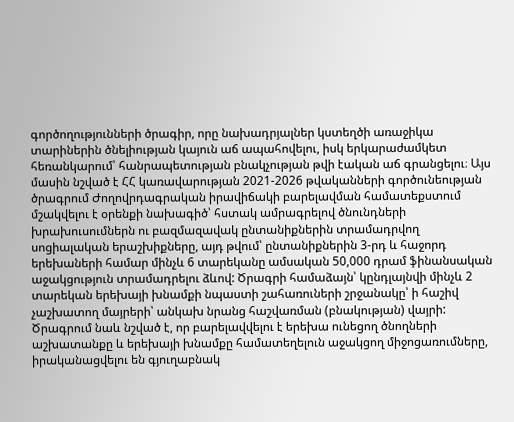գործողությունների ծրագիր, որը նախադրյալներ կստեղծի առաջիկա տարիներին ծնելիության կայուն աճ ապահովելու, իսկ երկարաժամկետ հեռանկարում՝ հանրապետության բնակչության թվի էական աճ գրանցելու։ Այս մասին նշված է ՀՀ կառավարության 2021-2026 թվականների գործունեության ծրագրում Ժողովրդագրական իրավիճակի բարելավման համատեքստում մշակվելու է օրենքի նախագիծ՝ հստակ ամրագրելով ծնունդների խրախուսումներն ու բազմազավակ ընտանիքներին տրամադրվող սոցիալական երաշխիքները, այդ թվում՝ ընտանիքներին 3-րդ և հաջորդ երեխաների համար մինչև 6 տարեկանը ամսական 50,000 դրամ ֆինանսական աջակցություն տրամադրելու ձևով: Ծրագրի համաձայն՝ կընդլայնվի մինչև 2 տարեկան երեխայի խնամքի նպաստի շահառուների շրջանակը՝ ի հաշիվ չաշխատող մայրերի՝ անկախ նրանց հաշվառման (բնակության) վայրի: Ծրագրում նաև նշված է, որ բարելավվելու է երեխա ունեցող ծնողների աշխատանքը և երեխայի խնամքը համատեղելուն աջակցող միջոցառումները, իրականացվելու են գյուղաբնակ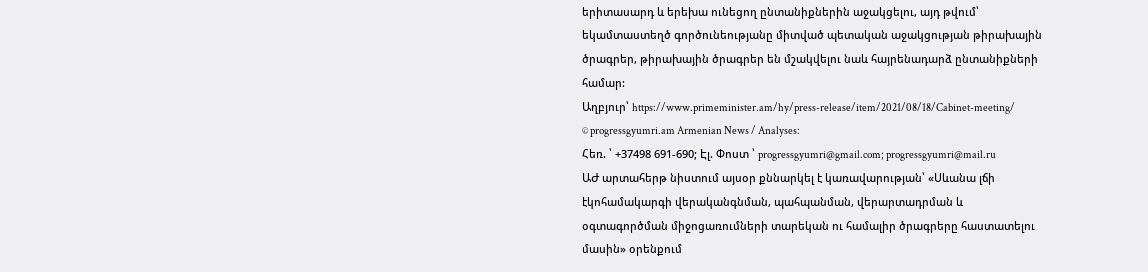երիտասարդ և երեխա ունեցող ընտանիքներին աջակցելու, այդ թվում՝ եկամտաստեղծ գործունեությանը միտված պետական աջակցության թիրախային ծրագրեր, թիրախային ծրագրեր են մշակվելու նաև հայրենադարձ ընտանիքների համար:
Աղբյուր՝ https://www.primeminister.am/hy/press-release/item/2021/08/18/Cabinet-meeting/
© progressgyumri.am Armenian News / Analyses:
Հեռ. ՝ +37498 691-690; Էլ. Փոստ ՝ progressgyumri@gmail.com; progressgyumri@mail.ru
ԱԺ արտահերթ նիստում այսօր քննարկել է կառավարության՝ «Սևանա լճի էկոհամակարգի վերականգնման, պահպանման, վերարտադրման և օգտագործման միջոցառումների տարեկան ու համալիր ծրագրերը հաստատելու մասին» օրենքում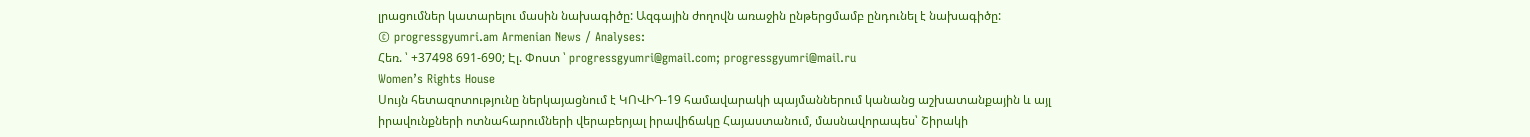լրացումներ կատարելու մասին նախագիծը: Ազգային ժողովն առաջին ընթերցմամբ ընդունել է նախագիծը:
© progressgyumri.am Armenian News / Analyses:
Հեռ. ՝ +37498 691-690; Էլ. Փոստ ՝ progressgyumri@gmail.com; progressgyumri@mail.ru
Women’s Rights House
Սույն հետազոտությունը ներկայացնում է ԿՈՎԻԴ-19 համավարակի պայմաններում կանանց աշխատանքային և այլ իրավունքների ոտնահարումների վերաբերյալ իրավիճակը Հայաստանում, մասնավորապես՝ Շիրակի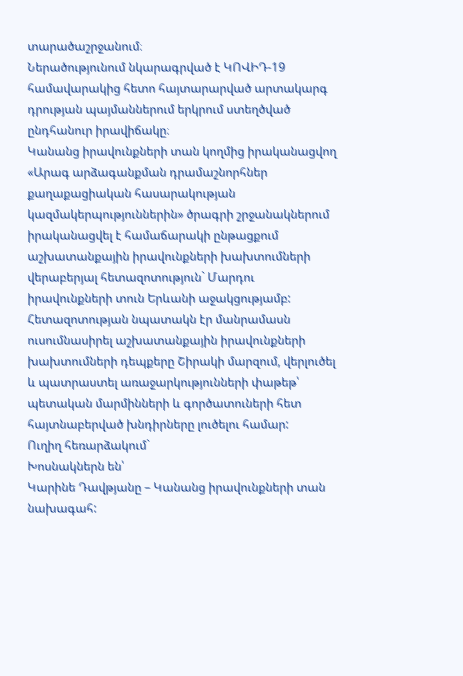տարածաշրջանում։
Ներածությունում նկարագրված է ԿՈՎԻԴ-19 համավարակից հետո հայտարարված արտակարգ դրության պայմաններում երկրում ստեղծված ընդհանուր իրավիճակը։
Կանանց իրավունքների տան կողմից իրականացվող «Արագ արձագանքման դրամաշնորհներ քաղաքացիական հասարակության կազմակերպություններին» ծրագրի շրջանակներում իրականացվել է համաճարակի ընթացքում աշխատանքային իրավունքների խախտումների վերաբերյալ հետազոտություն` Մարդու իրավունքների տուն Երևանի աջակցությամբ:
Հետազոտության նպատակն էր մանրամասն ուսումնասիրել աշխատանքային իրավունքների խախտումների դեպքերը Շիրակի մարզում, վերլուծել և պատրաստել առաջարկությունների փաթեթ՝ պետական մարմինների և գործատուների հետ հայտնաբերված խնդիրները լուծելու համար:
Ուղիղ հեռարձակում`
Խոսնակներն են՝
Կարինե Դավթյանը – Կանանց իրավունքների տան նախագահ: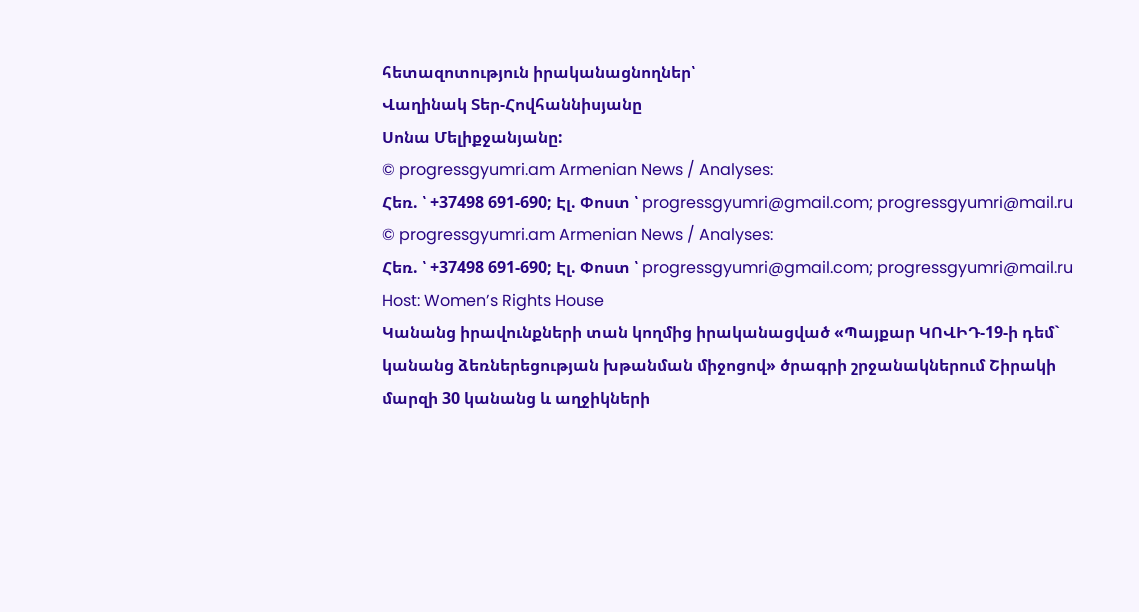հետազոտություն իրականացնողներ՝
Վաղինակ Տեր-Հովհաննիսյանը
Սոնա Մելիքջանյանը:
© progressgyumri.am Armenian News / Analyses:
Հեռ. ՝ +37498 691-690; Էլ. Փոստ ՝ progressgyumri@gmail.com; progressgyumri@mail.ru
© progressgyumri.am Armenian News / Analyses:
Հեռ. ՝ +37498 691-690; Էլ. Փոստ ՝ progressgyumri@gmail.com; progressgyumri@mail.ru
Host: Women’s Rights House
Կանանց իրավունքների տան կողմից իրականացված «Պայքար ԿՈՎԻԴ-19-ի դեմ` կանանց ձեռներեցության խթանման միջոցով» ծրագրի շրջանակներում Շիրակի մարզի 30 կանանց և աղջիկների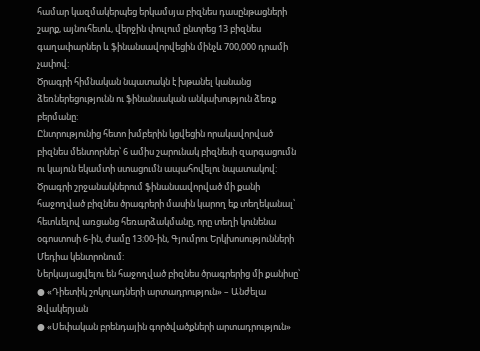համար կազմակերպեց երկամսյա բիզնես դասընթացների շարք, այնուհետև, վերջին փուլում ընտրեց 13 բիզնես գաղափարներ և ֆինանսավորվեցին մինչև 700,000 դրամի չափով:
Ծրագրի հիմնական նպատակն է խթանել կանանց ձեռներեցությունն ու ֆինանսական անկախություն ձեռք բերմանը:
Ընտրությունից հետո խմբերին կցվեցին որակավորված բիզնես մենտորներ՝ 6 ամիս շարունակ բիզնեսի զարգացումն ու կայուն եկամտի ստացումն ապահովելու նպատակով:
Ծրագրի շրջանակներում ֆինանսավորված մի քանի հաջողված բիզնես ծրագրերի մասին կարող եք տեղեկանալ՝ հետևելով առցանց հեռարձակմանը, որը տեղի կունենա օգոստոսի 6-ին, ժամը 13:00-ին, Գյումրու Երկխոսությունների Մեդիա կենտրոնում:
Ներկայացվելու են հաջողված բիզնես ծրագրերից մի քանիսը՝
● «Դիետիկ շոկոլադների արտադրություն» – Անժելա Ձվակերյան
● «Սեփական բրենդային գործվածքների արտադրություն»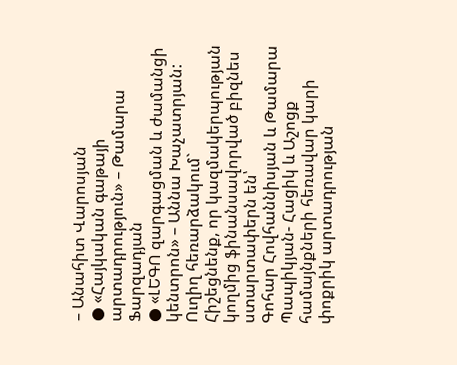– Անահիտ Վարոսյան
● «Հայկական գաթայի արտադրություն» – Թամարա Ֆարզադյան
● «ԼԵԳՈ զարգացման և ժամանցի կենտրոն» – Աննա Խաչատրյան:
Ուղիղ հեռարձակում`
Հիշեցնենք, որ կազմակերպության կողմից ֆինանսավորված բիզնես ստարտափերն են՝
Գոհար Հովհաննիսյան և Թամարա Պապիկյան- Հացիկ և Աշոցք համայնքների հեռավար կարի փոքրիկ արտադրության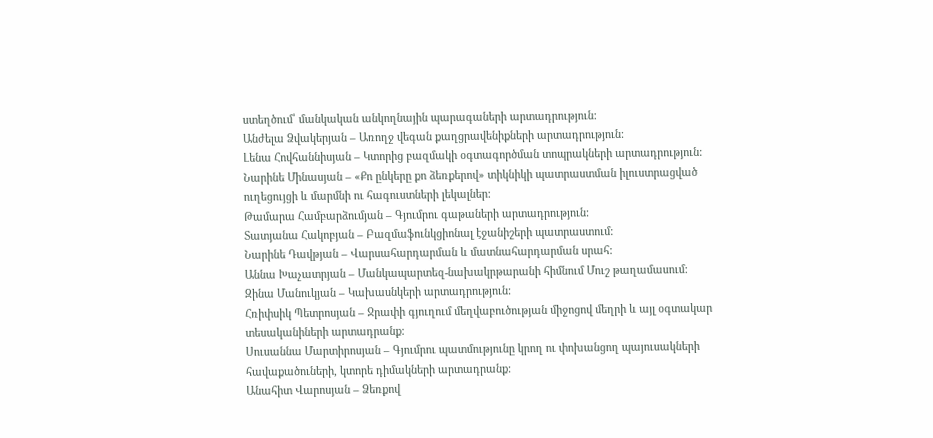ստեղծում՝ մանկական անկողնային պարագաների արտադրություն:
Անժելա Ձվակերյան – Առողջ վեգան քաղցրավենիքների արտադրություն:
Լենա Հովհաննիսյան – Կտորից բազմակի օգտագործման տոպրակների արտադրություն:
Նարինե Մինասյան – «Քո ընկերը քո ձեռքերով» տիկնիկի պատրաստման իլուստրացված ուղեցույցի և մարմնի ու հագուստների լեկալներ:
Թամարա Համբարձումյան – Գյումրու գաթաների արտադրություն:
Տատյանա Հակոբյան – Բազմաֆունկցիոնալ էջանիշերի պատրաստում:
Նարինե Դավթյան – Վարսահարդարման և մատնահարդարման սրահ:
Աննա Խաչատրյան – Մանկապարտեզ-նախակրթարանի հիմնում Մուշ թաղամասում:
Զինա Մանուկյան – Կախասնկերի արտադրություն:
Հռիփսիկ Պետրոսյան – Ջրափի գյուղում մեղվաբուծության միջոցով մեղրի և այլ օգտակար տեսականիների արտադրանք:
Սուսաննա Մարտիրոսյան – Գյումրու պատմությունը կրող ու փոխանցող պայուսակների հավաքածուների, կտորե դիմակների արտադրանք:
Անահիտ Վարոսյան – Ձեռքով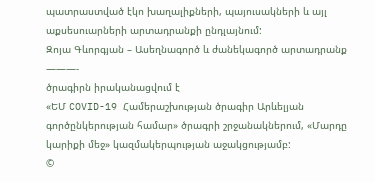պատրաստված էկո խաղալիքների, պայուսակների և այլ աքսեսուարների արտադրանքի ընդլայնում:
Զոյա Գևորգյան – Ասեղնագործ և ժանեկագործ արտադրանք
———-
ծրագիրն իրականացվում է
«ԵՄ COVID-19 Համերաշխության ծրագիր Արևելյան գործընկերության համար» ծրագրի շրջանակներում, «Մարդը կարիքի մեջ» կազմակերպության աջակցությամբ:
©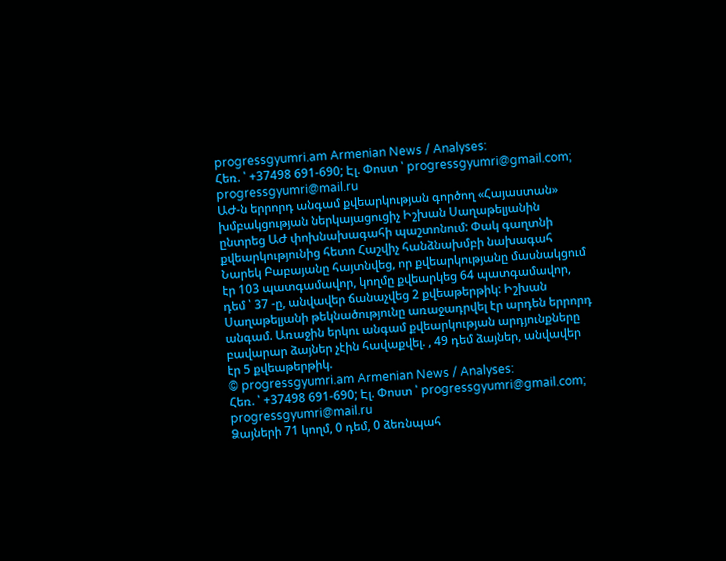progressgyumri.am Armenian News / Analyses:
Հեռ. ՝ +37498 691-690; Էլ. Փոստ ՝ progressgyumri@gmail.com; progressgyumri@mail.ru
ԱԺ-ն երրորդ անգամ քվեարկության գործող «Հայաստան» խմբակցության ներկայացուցիչ Իշխան Սաղաթելյանին ընտրեց ԱԺ փոխնախագահի պաշտոնում: Փակ գաղտնի քվեարկությունից հետո Հաշվիչ հանձնախմբի նախագահ Նարեկ Բաբայանը հայտնվեց, որ քվեարկությանը մասնակցում էր 103 պատգամավոր, կողմը քվեարկեց 64 պատգամավոր, դեմ ՝ 37 -ը, անվավեր ճանաչվեց 2 քվեաթերթիկ: Իշխան Սաղաթելյանի թեկնածությունը առաջադրվել էր արդեն երրորդ անգամ. Առաջին երկու անգամ քվեարկության արդյունքները բավարար ձայներ չէին հավաքվել. , 49 դեմ ձայներ, անվավեր էր 5 քվեաթերթիկ.
© progressgyumri.am Armenian News / Analyses:
Հեռ. ՝ +37498 691-690; Էլ. Փոստ ՝ progressgyumri@gmail.com; progressgyumri@mail.ru
Ձայների 71 կողմ, 0 դեմ, 0 ձեռնպահ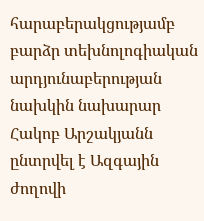հարաբերակցությամբ բարձր տեխնոլոգիական արդյունաբերության նախկին նախարար Հակոբ Արշակյանն ընտրվել է Ազգային ժողովի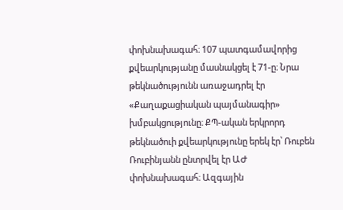փոխնախագահ։ 107 պատգամավորից քվեարկությանը մասնակցել է 71-ը։ Նրա թեկնածությունն առաջադրել էր «Քաղաքացիական պայմանագիր» խմբակցությունը։ ՔՊ-ական երկրորդ թեկնածուի քվեարկությունը երեկ էր՝ Ռուբեն Ռուբինյանն ընտրվել էր ԱԺ փոխնախագահ։ Ազգային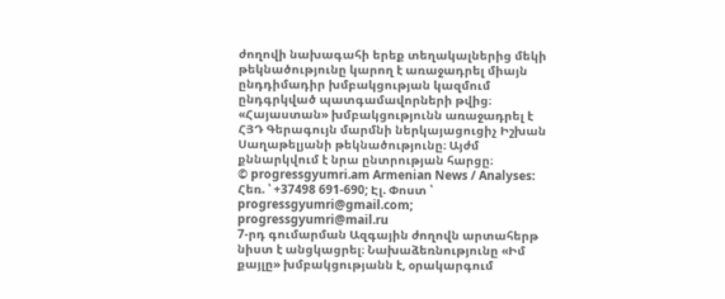ժողովի նախագահի երեք տեղակալներից մեկի թեկնածությունը կարող է առաջադրել միայն ընդդիմադիր խմբակցության կազմում ընդգրկված պատգամավորների թվից։ «Հայաստան» խմբակցությունն առաջադրել է ՀՅԴ Գերագույն մարմնի ներկայացուցիչ Իշխան Սաղաթելյանի թեկնածությունը։ Այժմ քննարկվում է նրա ընտրության հարցը։
© progressgyumri.am Armenian News / Analyses:
Հեռ. ՝ +37498 691-690; Էլ. Փոստ ՝ progressgyumri@gmail.com; progressgyumri@mail.ru
7-րդ գումարման Ազգային ժողովն արտահերթ նիստ է անցկացրել։ Նախաձեռնությունը «Իմ քայլը» խմբակցությանն է, օրակարգում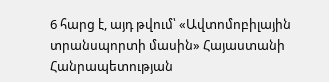6 հարց է, այդ թվում՝ «Ավտոմոբիլային տրանսպորտի մասին» Հայաստանի Հանրապետության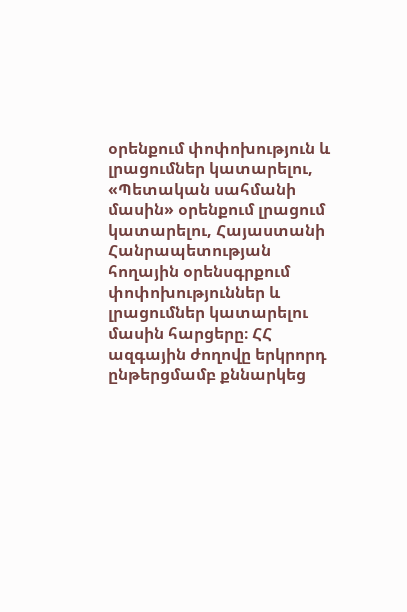օրենքում փոփոխություն և լրացումներ կատարելու, «Պետական սահմանի մասին» օրենքում լրացում կատարելու, Հայաստանի Հանրապետության հողային օրենսգրքում փոփոխություններ և լրացումներ կատարելու մասին հարցերը։ ՀՀ ազգային ժողովը երկրորդ ընթերցմամբ քննարկեց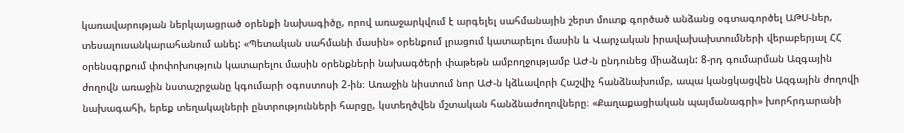կառավարության ներկայացրած օրենքի նախագիծը, որով առաջարկվում է արգելել սահմանային շերտ մուտք գործած անձանց օգտագործել ԱԹՍ-ներ, տեսալուսանկարահանում անել: «Պետական սահմանի մասին» օրենքում լրացում կատարելու մասին և Վարչական իրավախախտումների վերաբերյալ ՀՀ օրենսգրքում փոփոխություն կատարելու մասին օրենքների նախագծերի փաթեթն ամբողջությամբ ԱԺ-ն ընդունեց միաձայն: 8-րդ գումարման Ազգային ժողովն առաջին նստաշրջանը կգումարի օգոստոսի 2-ին։ Առաջին նիստում նոր ԱԺ-ն կձևավորի Հաշվիչ հանձնախումբ, ապա կանցկացվեն Ազգային ժողովի նախագահի, երեք տեղակալների ընտրությունների հարցը, կստեղծվեն մշտական հանձնաժողովները։ «Քաղաքացիական պայմանագրի» խորհրդարանի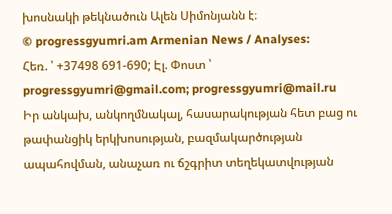խոսնակի թեկնածուն Ալեն Սիմոնյանն է։
© progressgyumri.am Armenian News / Analyses:
Հեռ. ՝ +37498 691-690; Էլ. Փոստ ՝ progressgyumri@gmail.com; progressgyumri@mail.ru
Իր անկախ, անկողմնակալ, հասարակության հետ բաց ու թափանցիկ երկխոսության, բազմակարծության ապահովման, անաչառ ու ճշգրիտ տեղեկատվության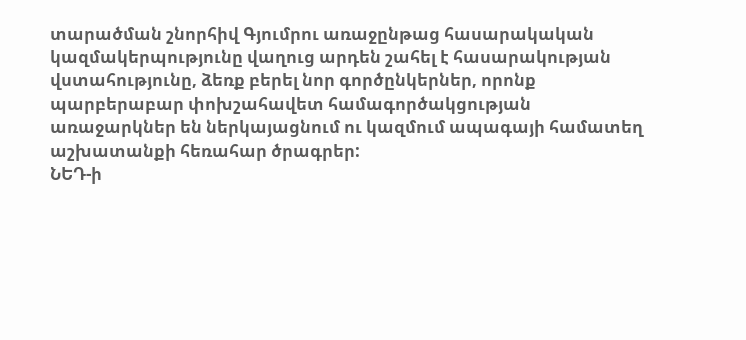տարածման շնորհիվ Գյումրու առաջընթաց հասարակական կազմակերպությունը վաղուց արդեն շահել է հասարակության վստահությունը, ձեռք բերել նոր գործընկերներ, որոնք պարբերաբար փոխշահավետ համագործակցության առաջարկներ են ներկայացնում ու կազմում ապագայի համատեղ աշխատանքի հեռահար ծրագրեր:
ՆԵԴ-ի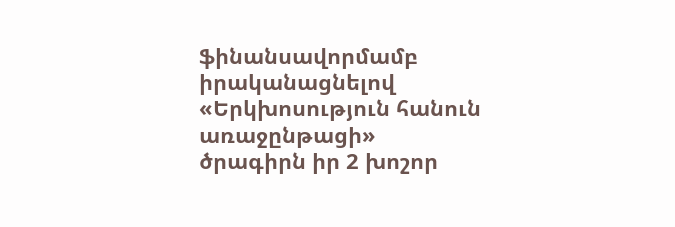ֆինանսավորմամբ իրականացնելով «Երկխոսություն հանուն առաջընթացի» ծրագիրն իր 2 խոշոր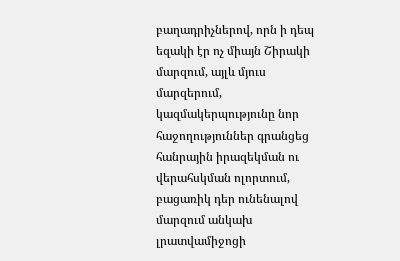բաղադրիչներով, որն ի դեպ եզակի էր ոչ միայն Շիրակի մարզում, այլև մյուս մարզերում, կազմակերպությունը նոր հաջողություններ գրանցեց հանրային իրազեկման ու վերահսկման ոլորտում, բացառիկ դեր ունենալով մարզում անկախ լրատվամիջոցի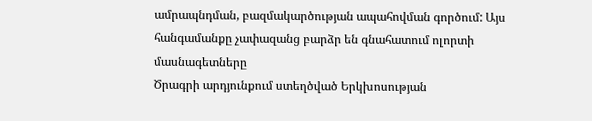ամրապնդման, բազմակարծության ապահովման գործում: Այս հանգամանքը չափազանց բարձր են գնահատում ոլորտի մասնագետները
Ծրագրի արդյունքում ստեղծված Երկխոսության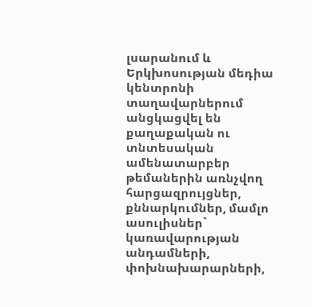լսարանում և Երկխոսության մեդիա կենտրոնի տաղավարներում անցկացվել են քաղաքական ու տնտեսական ամենատարբեր թեմաներին առնչվող հարցազրույցներ, քննարկումներ, մամլո ասուլիսներ` կառավարության անդամների, փոխնախարարների,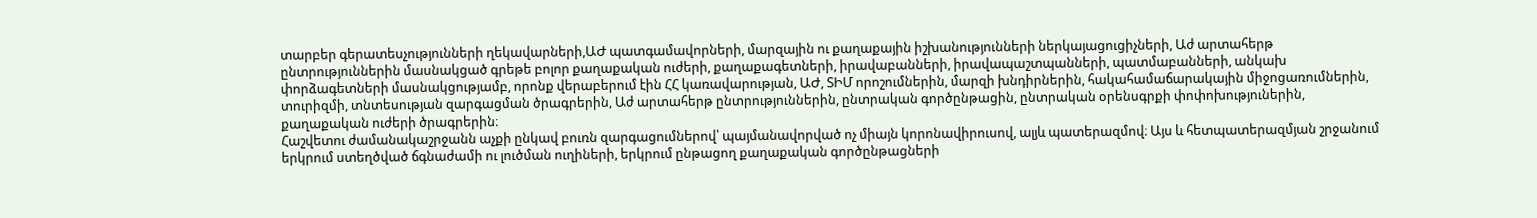տարբեր գերատեսչությունների ղեկավարների,ԱԺ պատգամավորների, մարզային ու քաղաքային իշխանությունների ներկայացուցիչների, Աժ արտահերթ ընտրություններին մասնակցած գրեթե բոլոր քաղաքական ուժերի, քաղաքագետների, իրավաբանների, իրավապաշտպանների, պատմաբանների, անկախ փորձագետների մասնակցությամբ, որոնք վերաբերում էին ՀՀ կառավարության, ԱԺ, ՏԻՄ որոշումներին, մարզի խնդիրներին, հակահամաճարակային միջոցառումներին, տուրիզմի, տնտեսության զարգացման ծրագրերին, Աժ արտահերթ ընտրություններին, ընտրական գործընթացին, ընտրական օրենսգրքի փոփոխություներին, քաղաքական ուժերի ծրագրերին։
Հաշվետու ժամանակաշրջանն աչքի ընկավ բուռն զարգացումներով՝ պայմանավորված ոչ միայն կորոնավիրուսով, ալյև պատերազմով։ Այս և հետպատերազմյան շրջանում երկրում ստեղծված ճգնաժամի ու լուծման ուղիների, երկրում ընթացող քաղաքական գործընթացների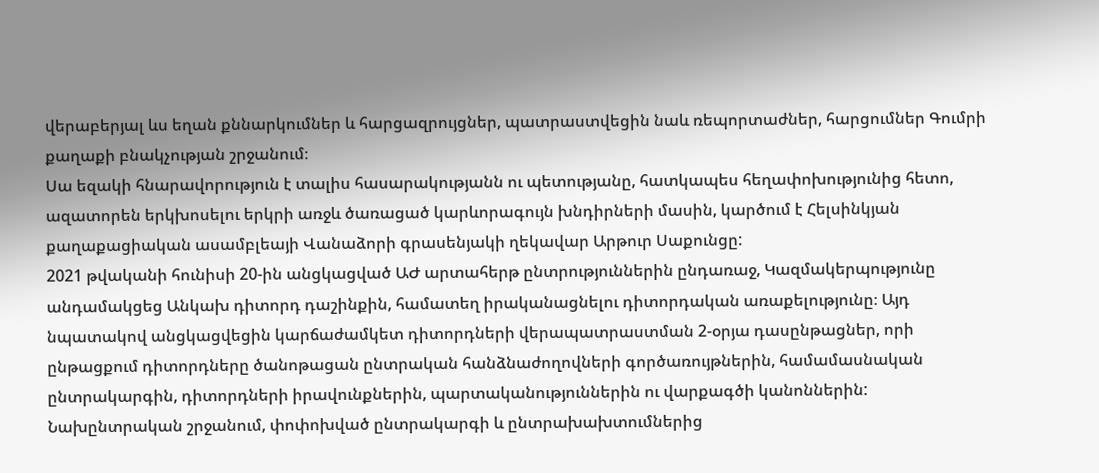վերաբերյալ ևս եղան քննարկումներ և հարցազրույցներ, պատրաստվեցին նաև ռեպորտաժներ, հարցումներ Գումրի քաղաքի բնակչության շրջանում։
Սա եզակի հնարավորություն է տալիս հասարակությանն ու պետությանը, հատկապես հեղափոխությունից հետո, ազատորեն երկխոսելու երկրի առջև ծառացած կարևորագույն խնդիրների մասին, կարծում է Հելսինկյան քաղաքացիական ասամբլեայի Վանաձորի գրասենյակի ղեկավար Արթուր Սաքունցը:
2021 թվականի հունիսի 20-ին անցկացված ԱԺ արտահերթ ընտրություններին ընդառաջ, Կազմակերպությունը անդամակցեց Անկախ դիտորդ դաշինքին, համատեղ իրականացնելու դիտորդական առաքելությունը։ Այդ նպատակով անցկացվեցին կարճաժամկետ դիտորդների վերապատրաստման 2-օրյա դասընթացներ, որի ընթացքում դիտորդները ծանոթացան ընտրական հանձնաժողովների գործառույթներին, համամասնական ընտրակարգին, դիտորդների իրավունքներին, պարտականություններին ու վարքագծի կանոններին:
Նախընտրական շրջանում, փոփոխված ընտրակարգի և ընտրախախտումներից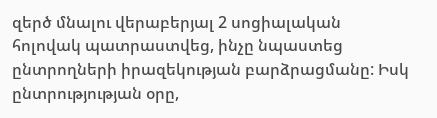զերծ մնալու վերաբերյալ 2 սոցիալական հոլովակ պատրաստվեց, ինչը նպաստեց ընտրողների իրազեկության բարձրացմանը: Իսկ ընտրությության օրը,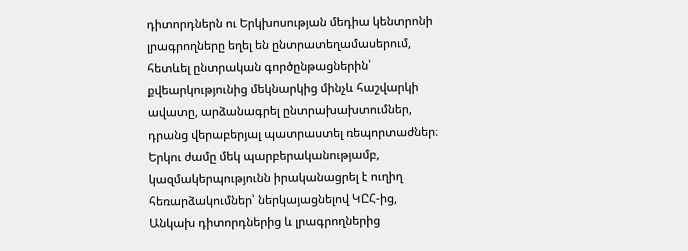դիտորդներն ու Երկխոսության մեդիա կենտրոնի լրագրողները եղել են ընտրատեղամասերում, հետևել ընտրական գործընթացներին՝ քվեարկությունից մեկնարկից մինչև հաշվարկի ավատը, արձանագրել ընտրախախտումներ, դրանց վերաբերյալ պատրաստել ռեպորտաժներ։ Երկու ժամը մեկ պարբերականությամբ, կազմակերպությունն իրականացրել է ուղիղ հեռարձակումներ՝ ներկայացնելով ԿԸՀ-ից, Անկախ դիտորդներից և լրագրողներից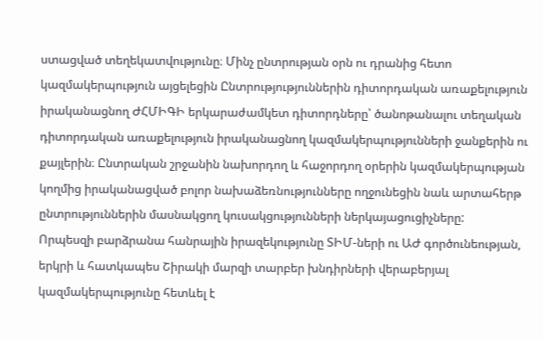ստացված տեղեկատվությունը։ Մինչ ընտրության օրն ու դրանից հետո կազմակերպություն այցելեցին Ընտրությություններին դիտորդական առաքելություն իրականացնող ԺՀՄԻԳԻ երկարաժամկետ դիտորդները՝ ծանոթանալու տեղական դիտորդական առաքելություն իրականացնող կազմակերպությունների ջանքերին ու քայլերին։ Ընտրական շրջանին նախորդող և հաջորդող օրերին կազմակերպության կողմից իրականացված բոլոր նախաձեռնությունները ողջունեցին նաև արտահերթ ընտրություններին մասնակցող կուսակցությունների ներկայացուցիչները:
Որպեսզի բարձրանա հանրային իրազեկությունը ՏԻՄ-ների ու ԱԺ գործունեության, երկրի և հատկապես Շիրակի մարզի տարբեր խնդիրների վերաբերյալ կազմակերպությունը հետևել է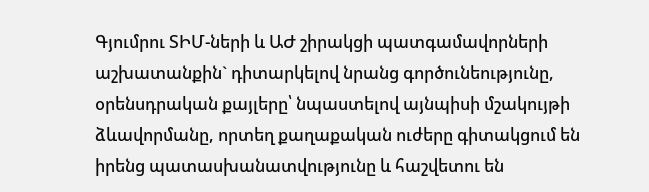Գյումրու ՏԻՄ-ների և ԱԺ շիրակցի պատգամավորների աշխատանքին` դիտարկելով նրանց գործունեությունը, օրենսդրական քայլերը՝ նպաստելով այնպիսի մշակույթի ձևավորմանը, որտեղ քաղաքական ուժերը գիտակցում են իրենց պատասխանատվությունը և հաշվետու են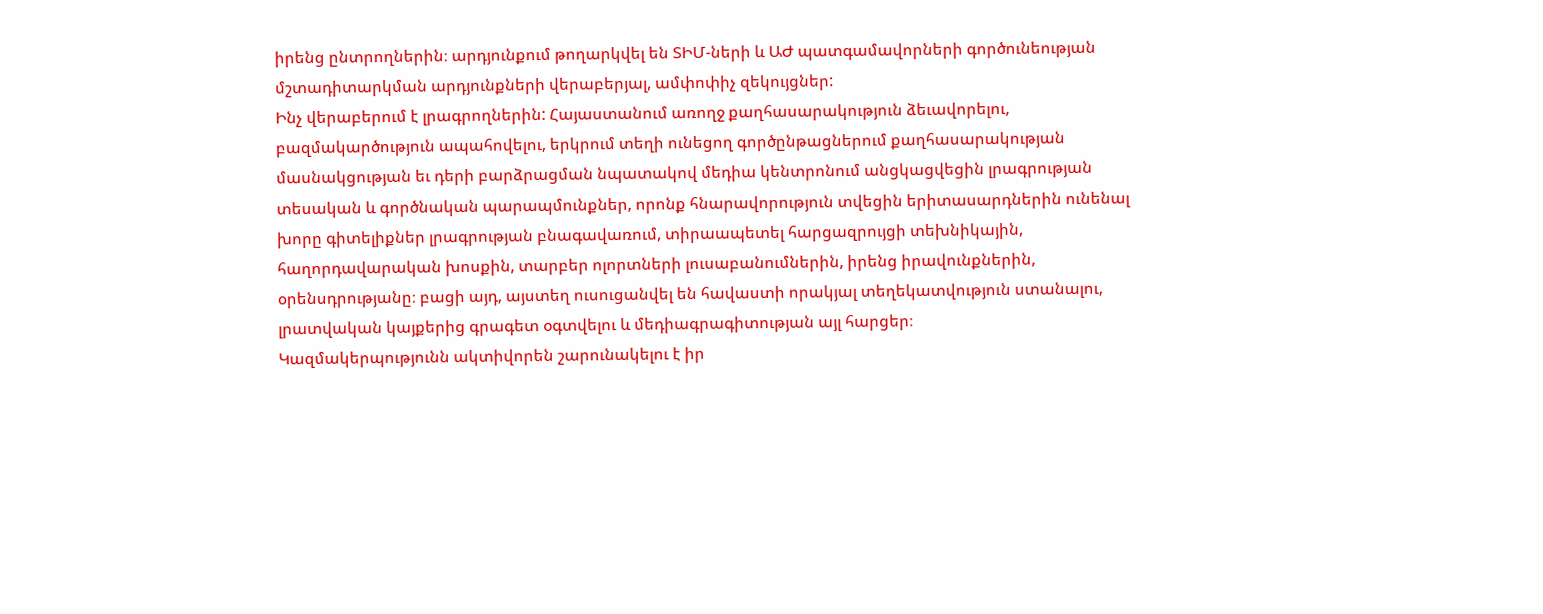իրենց ընտրողներին։ արդյունքում թողարկվել են ՏԻՄ-ների և ԱԺ պատգամավորների գործունեության մշտադիտարկման արդյունքների վերաբերյալ, ամփոփիչ զեկույցներ:
Ինչ վերաբերում է լրագրողներին: Հայաստանում առողջ քաղհասարակություն ձեւավորելու, բազմակարծություն ապահովելու, երկրում տեղի ունեցող գործընթացներում քաղհասարակության մասնակցության եւ դերի բարձրացման նպատակով մեդիա կենտրոնում անցկացվեցին լրագրության տեսական և գործնական պարապմունքներ, որոնք հնարավորություն տվեցին երիտասարդներին ունենալ խորը գիտելիքներ լրագրության բնագավառում, տիրաապետել հարցազրույցի տեխնիկային, հաղորդավարական խոսքին, տարբեր ոլորտների լուսաբանումներին, իրենց իրավունքներին, օրենսդրությանը։ բացի այդ, այստեղ ուսուցանվել են հավաստի որակյալ տեղեկատվություն ստանալու, լրատվական կայքերից գրագետ օգտվելու և մեդիագրագիտության այլ հարցեր։
Կազմակերպությունն ակտիվորեն շարունակելու է իր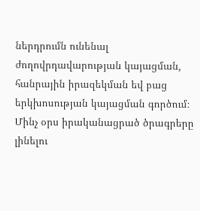ներդրումն ունենալ ժողովրդավարության կայացման, հանրային իրազեկման եվ բաց երկխոսության կայացման գործում։ Մինչ օրս իրականացրած ծրագրերը լինելու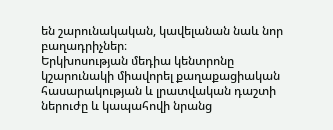են շարունակական, կավելանան նաև նոր բաղադրիչներ։
Երկխոսության մեդիա կենտրոնը կշարունակի միավորել քաղաքացիական հասարակության և լրատվական դաշտի ներուժը և կապահովի նրանց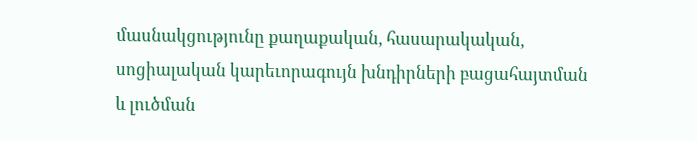մասնակցությունը քաղաքական, հասարակական, սոցիալական կարեւորագույն խնդիրների բացահայտման և լուծման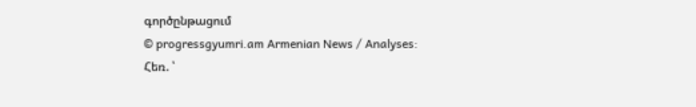գործընթացում
© progressgyumri.am Armenian News / Analyses:
Հեռ. ՝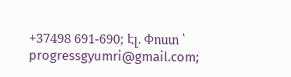+37498 691-690; Էլ. Փոստ ՝ progressgyumri@gmail.com;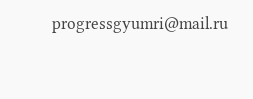progressgyumri@mail.ru